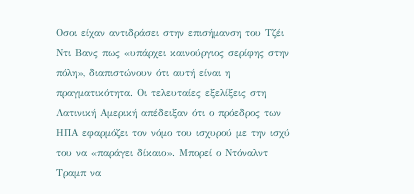Οσοι είχαν αντιδράσει στην επισήμανση του Τζέι Ντι Βανς πως «υπάρχει καινούργιος σερίφης στην πόλη», διαπιστώνουν ότι αυτή είναι η πραγματικότητα. Οι τελευταίες εξελίξεις στη Λατινική Αμερική απέδειξαν ότι ο πρόεδρος των ΗΠΑ εφαρμόζει τον νόμο του ισχυρού με την ισχύ του να «παράγει δίκαιο». Μπορεί ο Ντόναλντ Τραμπ να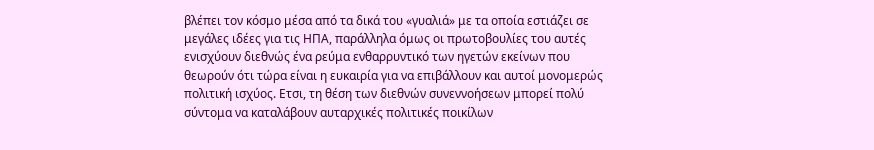βλέπει τον κόσμο μέσα από τα δικά του «γυαλιά» με τα οποία εστιάζει σε μεγάλες ιδέες για τις ΗΠΑ, παράλληλα όμως οι πρωτοβουλίες του αυτές ενισχύουν διεθνώς ένα ρεύμα ενθαρρυντικό των ηγετών εκείνων που θεωρούν ότι τώρα είναι η ευκαιρία για να επιβάλλουν και αυτοί μονομερώς πολιτική ισχύος. Ετσι, τη θέση των διεθνών συνεννοήσεων μπορεί πολύ σύντομα να καταλάβουν αυταρχικές πολιτικές ποικίλων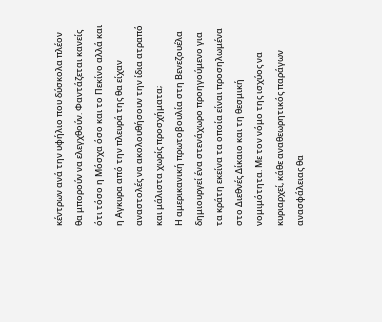κέντρων ανά την υφήλιο που δύσκολα πλέον θα μπορούν να ελεγχθούν. Φαντάζεται κανείς ότι τόσο η Μόσχα όσο και το Πεκίνο αλλά και η Αγκυρα από την πλευρά της θα είχαν αναστολές να ακολουθήσουν την ίδια ατραπό και μάλιστα χωρίς προσχήματα;
Η αμερικανική πρωτοβουλία στη Βενεζουέλα δημιουργεί ένα στενάχωρο προηγούμενο για τα κράτη εκείνα τα οποία είναι προσηλωμένα στο Διεθνές Δίκαιο και τη θεσμική νομιμότητα. Με τον νόμο της ισχύος να κυριαρχεί, κάθε αναθεωρητικός παράγων ανασφάλειας θα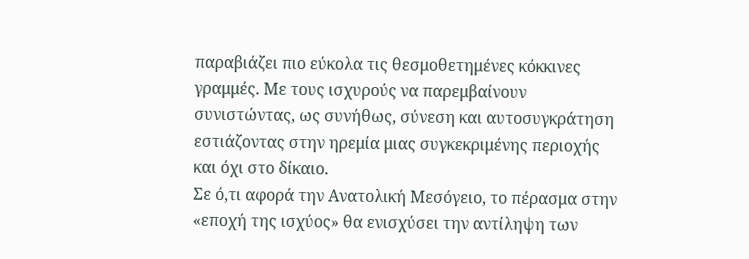παραβιάζει πιο εύκολα τις θεσμοθετημένες κόκκινες γραμμές. Με τους ισχυρούς να παρεμβαίνουν συνιστώντας, ως συνήθως, σύνεση και αυτοσυγκράτηση εστιάζοντας στην ηρεμία μιας συγκεκριμένης περιοχής και όχι στο δίκαιο.
Σε ό,τι αφορά την Ανατολική Μεσόγειο, το πέρασμα στην «εποχή της ισχύος» θα ενισχύσει την αντίληψη των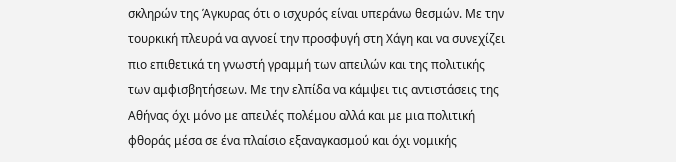σκληρών της Άγκυρας ότι ο ισχυρός είναι υπεράνω θεσμών. Με την τουρκική πλευρά να αγνοεί την προσφυγή στη Χάγη και να συνεχίζει πιο επιθετικά τη γνωστή γραμμή των απειλών και της πολιτικής των αμφισβητήσεων. Με την ελπίδα να κάμψει τις αντιστάσεις της Αθήνας όχι μόνο με απειλές πολέμου αλλά και με μια πολιτική φθοράς μέσα σε ένα πλαίσιο εξαναγκασμού και όχι νομικής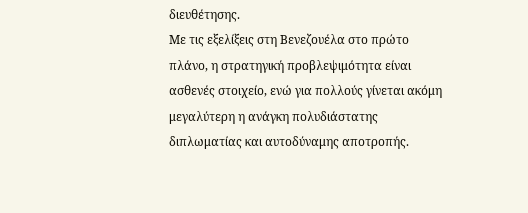διευθέτησης.
Με τις εξελίξεις στη Βενεζουέλα στο πρώτο πλάνο, η στρατηγική προβλεψιμότητα είναι ασθενές στοιχείο, ενώ για πολλούς γίνεται ακόμη μεγαλύτερη η ανάγκη πολυδιάστατης διπλωματίας και αυτοδύναμης αποτροπής.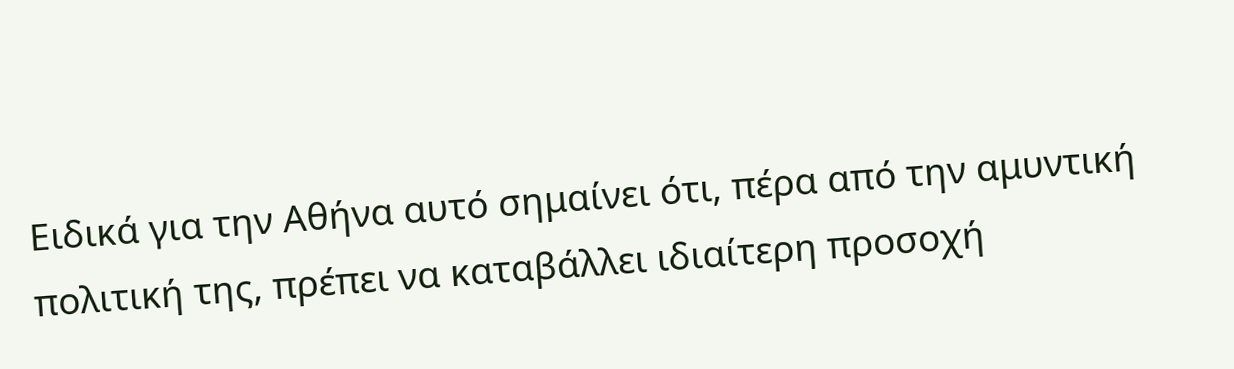Ειδικά για την Αθήνα αυτό σημαίνει ότι, πέρα από την αμυντική πολιτική της, πρέπει να καταβάλλει ιδιαίτερη προσοχή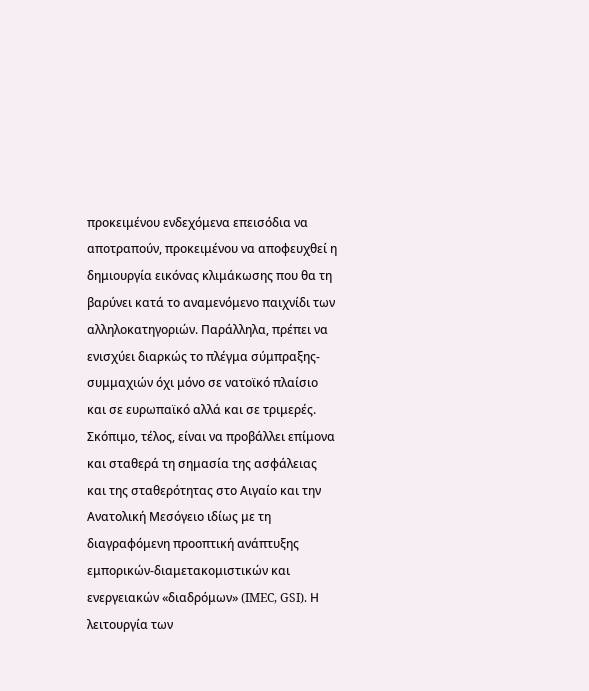προκειμένου ενδεχόμενα επεισόδια να αποτραπούν, προκειμένου να αποφευχθεί η δημιουργία εικόνας κλιμάκωσης που θα τη βαρύνει κατά το αναμενόμενο παιχνίδι των αλληλοκατηγοριών. Παράλληλα, πρέπει να ενισχύει διαρκώς το πλέγμα σύμπραξης-συμμαχιών όχι μόνο σε νατοϊκό πλαίσιο και σε ευρωπαϊκό αλλά και σε τριμερές.
Σκόπιμο, τέλος, είναι να προβάλλει επίμονα και σταθερά τη σημασία της ασφάλειας και της σταθερότητας στο Αιγαίο και την Ανατολική Μεσόγειο ιδίως με τη διαγραφόμενη προοπτική ανάπτυξης εμπορικών-διαμετακομιστικών και ενεργειακών «διαδρόμων» (IMEC, GSI). Η λειτουργία των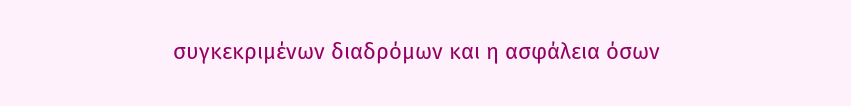συγκεκριμένων διαδρόμων και η ασφάλεια όσων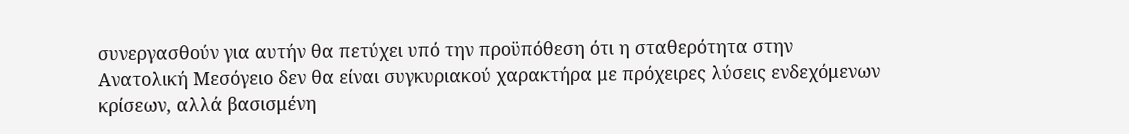συνεργασθούν για αυτήν θα πετύχει υπό την προϋπόθεση ότι η σταθερότητα στην Ανατολική Μεσόγειο δεν θα είναι συγκυριακού χαρακτήρα με πρόχειρες λύσεις ενδεχόμενων κρίσεων, αλλά βασισμένη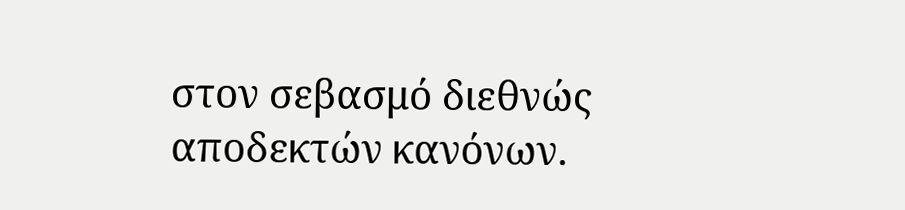στον σεβασμό διεθνώς αποδεκτών κανόνων.